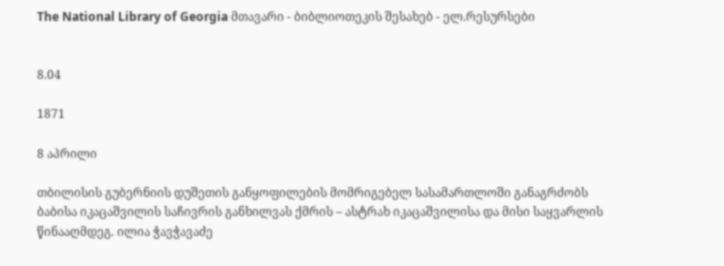The National Library of Georgia მთავარი - ბიბლიოთეკის შესახებ - ელ.რესურსები


8.04

1871

8 აპრილი

თბილისის გუბერნიის დუშეთის განყოფილების მომრიგებელ სასამართლოში განაგრძობს ბაბისა იკაცაშვილის საჩივრის განხილვას ქმრის – ასტრახ იკაცაშვილისა და მისი საყვარლის წინააღმდეგ. ილია ჭავჭავაძე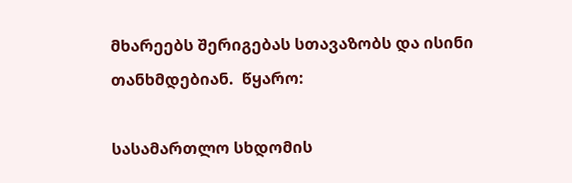მხარეებს შერიგებას სთავაზობს და ისინი თანხმდებიან.  წყარო:

სასამართლო სხდომის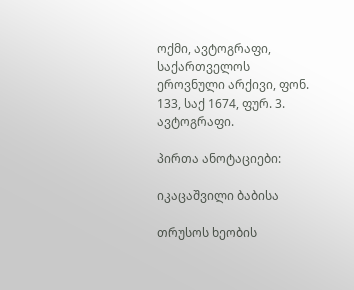ოქმი, ავტოგრაფი, საქართველოს ეროვნული არქივი, ფონ. 133, საქ 1674, ფურ. 3. ავტოგრაფი.

პირთა ანოტაციები:

იკაცაშვილი ბაბისა

თრუსოს ხეობის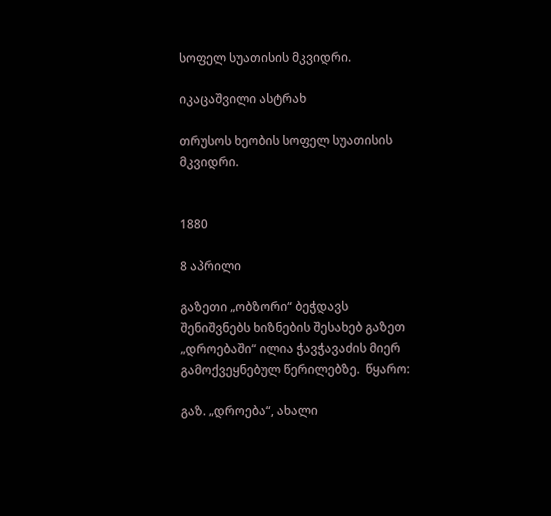სოფელ სუათისის მკვიდრი.

იკაცაშვილი ასტრახ

თრუსოს ხეობის სოფელ სუათისის მკვიდრი.


1880

8 აპრილი

გაზეთი „ობზორი“ ბეჭდავს შენიშვნებს ხიზნების შესახებ გაზეთ „დროებაში“ ილია ჭავჭავაძის მიერ გამოქვეყნებულ წერილებზე.  წყარო:

გაზ. „დროება“, ახალი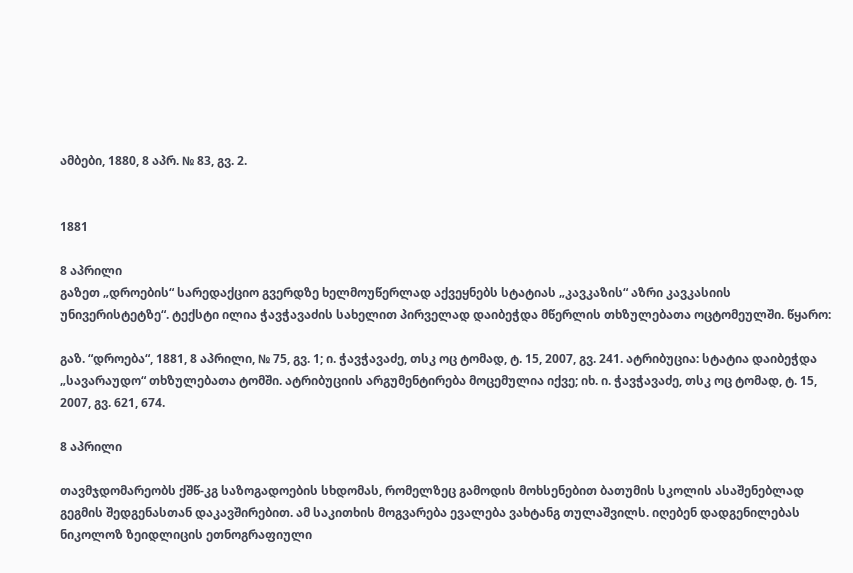ამბები, 1880, 8 აპრ. № 83, გვ. 2.


1881

8 აპრილი
გაზეთ „დროების“ სარედაქციო გვერდზე ხელმოუწერლად აქვეყნებს სტატიას „კავკაზის“ აზრი კავკასიის უნივერისტეტზე“. ტექსტი ილია ჭავჭავაძის სახელით პირველად დაიბეჭდა მწერლის თხზულებათა ოცტომეულში. წყარო:

გაზ. “დროება“, 1881, 8 აპრილი, № 75, გვ. 1; ი. ჭავჭავაძე, თსკ ოც ტომად, ტ. 15, 2007, გვ. 241. ატრიბუცია: სტატია დაიბეჭდა „სავარაუდო“ თხზულებათა ტომში. ატრიბუციის არგუმენტირება მოცემულია იქვე; იხ. ი. ჭავჭავაძე, თსკ ოც ტომად, ტ. 15, 2007, გვ. 621, 674.

8 აპრილი

თავმჯდომარეობს ქშწ-კგ საზოგადოების სხდომას, რომელზეც გამოდის მოხსენებით ბათუმის სკოლის ასაშენებლად გეგმის შედგენასთან დაკავშირებით. ამ საკითხის მოგვარება ევალება ვახტანგ თულაშვილს. იღებენ დადგენილებას ნიკოლოზ ზეიდლიცის ეთნოგრაფიული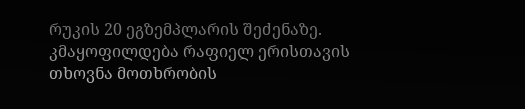რუკის 20 ეგზემპლარის შეძენაზე. კმაყოფილდება რაფიელ ერისთავის თხოვნა მოთხრობის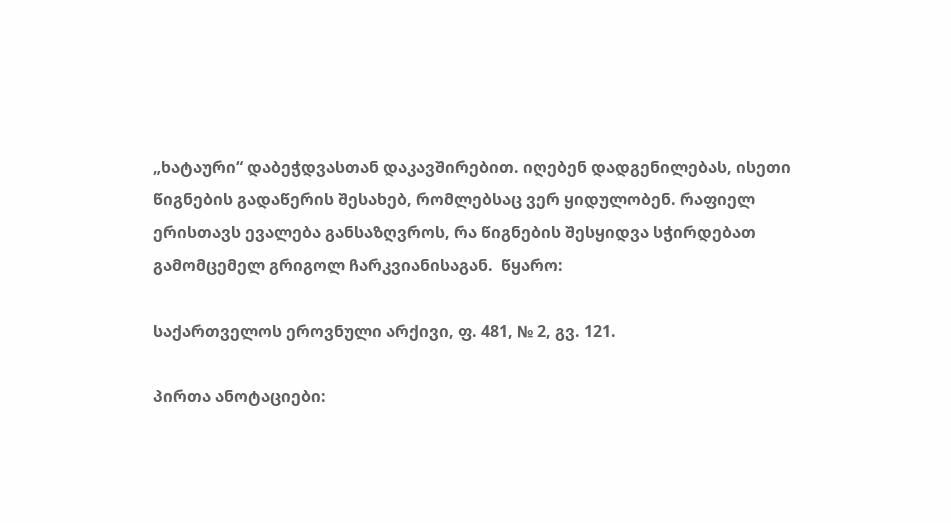„ხატაური“ დაბეჭდვასთან დაკავშირებით. იღებენ დადგენილებას, ისეთი წიგნების გადაწერის შესახებ, რომლებსაც ვერ ყიდულობენ. რაფიელ ერისთავს ევალება განსაზღვროს, რა წიგნების შესყიდვა სჭირდებათ გამომცემელ გრიგოლ ჩარკვიანისაგან.  წყარო:

საქართველოს ეროვნული არქივი, ფ. 481, № 2, გვ. 121.

პირთა ანოტაციები: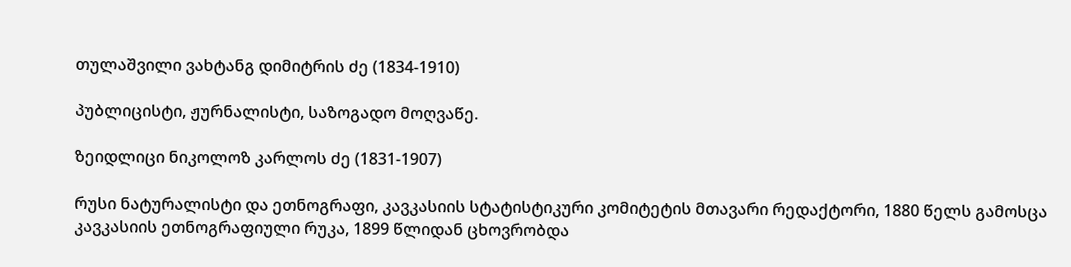თულაშვილი ვახტანგ დიმიტრის ძე (1834-1910)

პუბლიცისტი, ჟურნალისტი, საზოგადო მოღვაწე.

ზეიდლიცი ნიკოლოზ კარლოს ძე (1831-1907)

რუსი ნატურალისტი და ეთნოგრაფი, კავკასიის სტატისტიკური კომიტეტის მთავარი რედაქტორი, 1880 წელს გამოსცა კავკასიის ეთნოგრაფიული რუკა, 1899 წლიდან ცხოვრობდა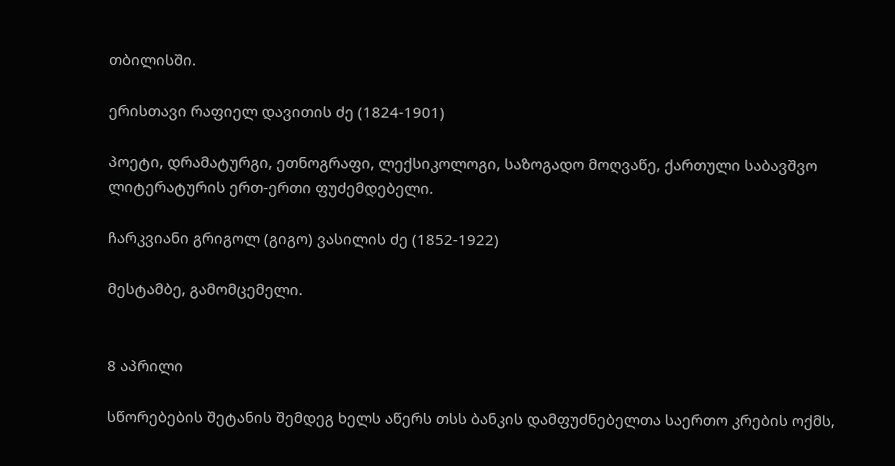თბილისში.

ერისთავი რაფიელ დავითის ძე (1824-1901)

პოეტი, დრამატურგი, ეთნოგრაფი, ლექსიკოლოგი, საზოგადო მოღვაწე, ქართული საბავშვო ლიტერატურის ერთ-ერთი ფუძემდებელი.

ჩარკვიანი გრიგოლ (გიგო) ვასილის ძე (1852-1922)

მესტამბე, გამომცემელი.


8 აპრილი

სწორებების შეტანის შემდეგ ხელს აწერს თსს ბანკის დამფუძნებელთა საერთო კრების ოქმს,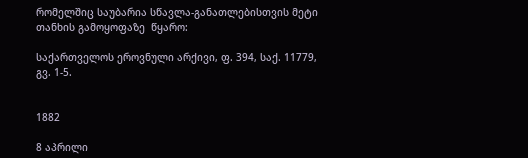რომელშიც საუბარია სწავლა-განათლებისთვის მეტი თანხის გამოყოფაზე  წყარო:

საქართველოს ეროვნული არქივი, ფ. 394, საქ. 11779, გვ. 1-5.


1882

8 აპრილი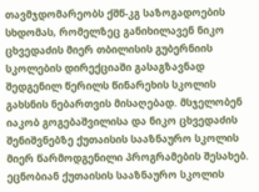თავმჯდომარეობს ქშწ-კგ საზოგადოების სხდომას, რომელზეც განიხილავენ ნიკო ცხვედაძის მიერ თბილისის გუბერნიის სკოლების დირექციაში გასაგზავნად შედგენილ წერილს წინარეხის სკოლის გახსნის ნებართვის მისაღებად. მსჯელობენ იაკობ გოგებაშვილისა და ნიკო ცხვედაძის შენიშვნებზე ქუთაისის სააზნაურო სკოლის მიერ წარმოდგენილი პროგრამების შესახებ. ეცნობიან ქუთაისის სააზნაურო სკოლის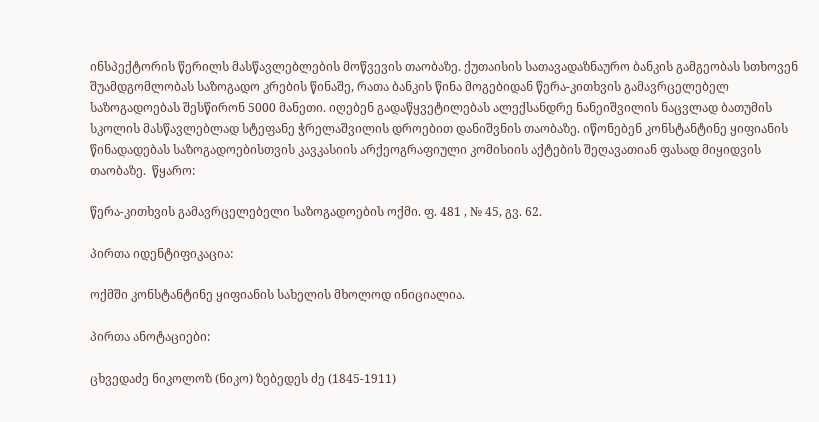ინსპექტორის წერილს მასწავლებლების მოწვევის თაობაზე. ქუთაისის სათავადაზნაურო ბანკის გამგეობას სთხოვენ შუამდგომლობას საზოგადო კრების წინაშე, რათა ბანკის წინა მოგებიდან წერა-კითხვის გამავრცელებელ საზოგადოებას შესწირონ 5000 მანეთი. იღებენ გადაწყვეტილებას ალექსანდრე ნანეიშვილის ნაცვლად ბათუმის სკოლის მასწავლებლად სტეფანე ჭრელაშვილის დროებით დანიშვნის თაობაზე. იწონებენ კონსტანტინე ყიფიანის წინადადებას საზოგადოებისთვის კავკასიის არქეოგრაფიული კომისიის აქტების შეღავათიან ფასად მიყიდვის თაობაზე.  წყარო:

წერა-კითხვის გამავრცელებელი საზოგადოების ოქმი. ფ. 481 , № 45, გვ. 62.

პირთა იდენტიფიკაცია:

ოქმში კონსტანტინე ყიფიანის სახელის მხოლოდ ინიციალია.

პირთა ანოტაციები:

ცხვედაძე ნიკოლოზ (ნიკო) ზებედეს ძე (1845-1911)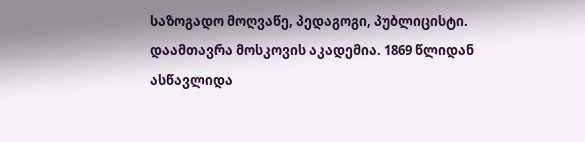საზოგადო მოღვაწე, პედაგოგი, პუბლიცისტი. დაამთავრა მოსკოვის აკადემია. 1869 წლიდან ასწავლიდა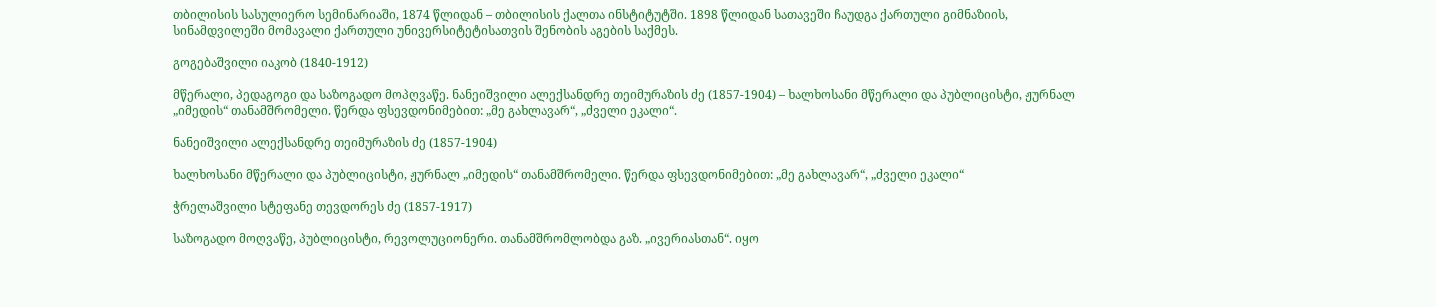თბილისის სასულიერო სემინარიაში, 1874 წლიდან – თბილისის ქალთა ინსტიტუტში. 1898 წლიდან სათავეში ჩაუდგა ქართული გიმნაზიის, სინამდვილეში მომავალი ქართული უნივერსიტეტისათვის შენობის აგების საქმეს.

გოგებაშვილი იაკობ (1840-1912)

მწერალი, პედაგოგი და საზოგადო მოპღვაწე. ნანეიშვილი ალექსანდრე თეიმურაზის ძე (1857-1904) – ხალხოსანი მწერალი და პუბლიცისტი, ჟურნალ „იმედის“ თანამშრომელი. წერდა ფსევდონიმებით: „მე გახლავარ“, „ძველი ეკალი“.

ნანეიშვილი ალექსანდრე თეიმურაზის ძე (1857-1904)

ხალხოსანი მწერალი და პუბლიცისტი, ჟურნალ „იმედის“ თანამშრომელი. წერდა ფსევდონიმებით: „მე გახლავარ“, „ძველი ეკალი“

ჭრელაშვილი სტეფანე თევდორეს ძე (1857-1917)

საზოგადო მოღვაწე, პუბლიცისტი, რევოლუციონერი. თანამშრომლობდა გაზ. „ივერიასთან“. იყო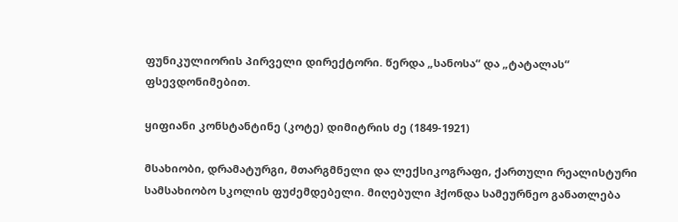ფუნიკულიორის პირველი დირექტორი. წერდა „სანოსა“ და „ტატალას“ ფსევდონიმებით.

ყიფიანი კონსტანტინე (კოტე) დიმიტრის ძე (1849-1921)

მსახიობი, დრამატურგი, მთარგმნელი და ლექსიკოგრაფი, ქართული რეალისტური სამსახიობო სკოლის ფუძემდებელი. მიღებული ჰქონდა სამეურნეო განათლება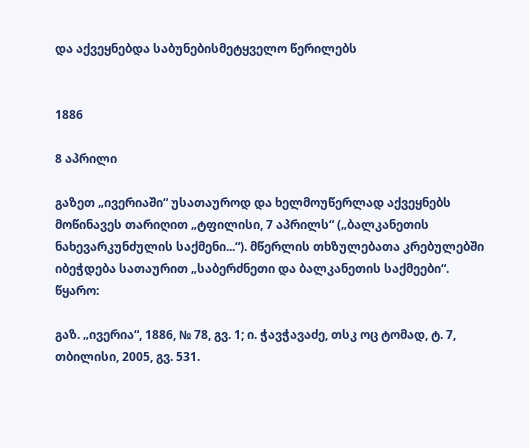და აქვეყნებდა საბუნებისმეტყველო წერილებს


1886

8 აპრილი

გაზეთ „ივერიაში“ უსათაუროდ და ხელმოუწერლად აქვეყნებს მოწინავეს თარიღით „ტფილისი, 7 აპრილს“ („ბალკანეთის ნახევარკუნძულის საქმენი...“). მწერლის თხზულებათა კრებულებში იბეჭდება სათაურით „საბერძნეთი და ბალკანეთის საქმეები“.  წყარო:

გაზ. „ივერია“, 1886, № 78, გვ. 1; ი. ჭავჭავაძე, თსკ ოც ტომად, ტ. 7, თბილისი, 2005, გვ. 531.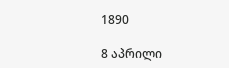1890

8 აპრილი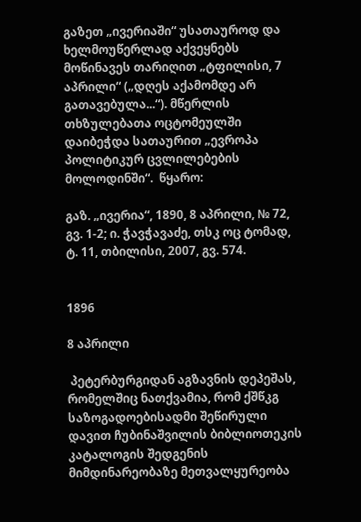გაზეთ „ივერიაში“ უსათაუროდ და ხელმოუწერლად აქვეყნებს მოწინავეს თარიღით „ტფილისი, 7 აპრილი“ („დღეს აქამომდე არ გათავებულა...“). მწერლის თხზულებათა ოცტომეულში დაიბეჭდა სათაურით „ევროპა პოლიტიკურ ცვლილებების მოლოდინში“.  წყარო:

გაზ. „ივერია“, 1890, 8 აპრილი, № 72, გვ. 1-2; ი. ჭავჭავაძე, თსკ ოც ტომად, ტ. 11, თბილისი, 2007, გვ. 574.


1896

8 აპრილი

 პეტერბურგიდან აგზავნის დეპეშას, რომელშიც ნათქვამია, რომ ქშწკგ საზოგადოებისადმი შეწირული დავით ჩუბინაშვილის ბიბლიოთეკის კატალოგის შედგენის მიმდინარეობაზე მეთვალყურეობა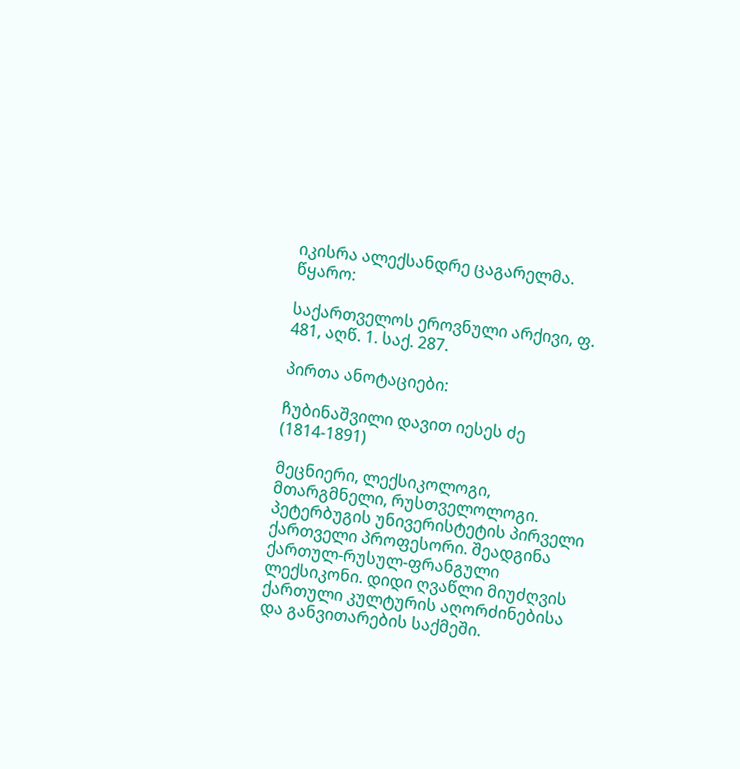იკისრა ალექსანდრე ცაგარელმა.  წყარო:

საქართველოს ეროვნული არქივი, ფ. 481, აღწ. 1. საქ. 287.

პირთა ანოტაციები:

ჩუბინაშვილი დავით იესეს ძე (1814-1891)

მეცნიერი, ლექსიკოლოგი, მთარგმნელი, რუსთველოლოგი. პეტერბუგის უნივერისტეტის პირველი ქართველი პროფესორი. შეადგინა ქართულ-რუსულ-ფრანგული ლექსიკონი. დიდი ღვაწლი მიუძღვის ქართული კულტურის აღორძინებისა და განვითარების საქმეში.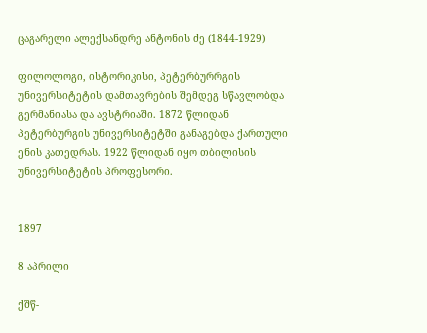ცაგარელი ალექსანდრე ანტონის ძე (1844-1929)

ფილოლოგი, ისტორიკისი, პეტერბურრგის უნივერსიტეტის დამთავრების შემდეგ სწავლობდა გერმანიასა და ავსტრიაში. 1872 წლიდან პეტერბურგის უნივერსიტეტში განაგებდა ქართული ენის კათედრას. 1922 წლიდან იყო თბილისის უნივერსიტეტის პროფესორი.


1897

8 აპრილი

ქშწ-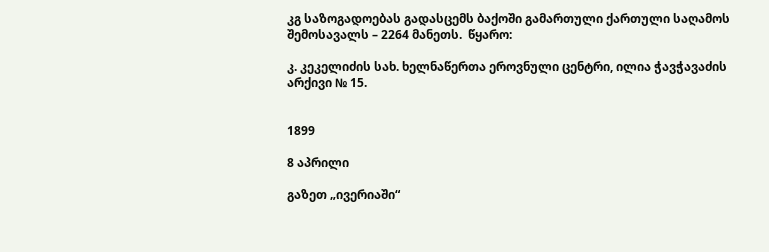კგ საზოგადოებას გადასცემს ბაქოში გამართული ქართული საღამოს შემოსავალს – 2264 მანეთს.  წყარო:

კ. კეკელიძის სახ. ხელნაწერთა ეროვნული ცენტრი, ილია ჭავჭავაძის არქივი № 15.


1899

8 აპრილი

გაზეთ „ივერიაში“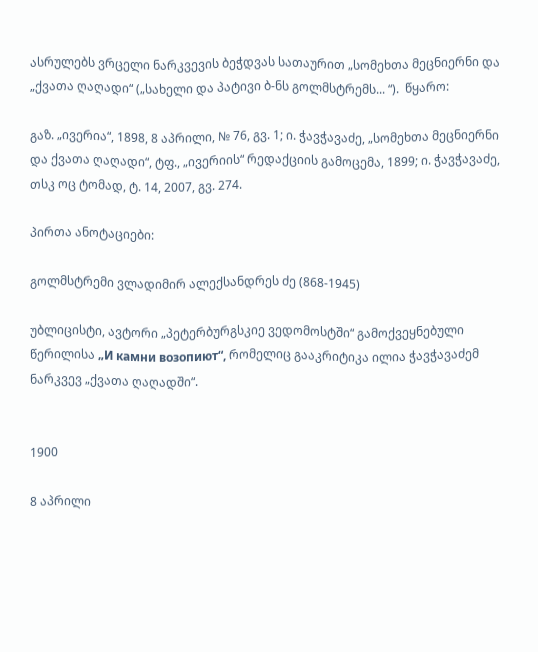ასრულებს ვრცელი ნარკვევის ბეჭდვას სათაურით „სომეხთა მეცნიერნი და „ქვათა ღაღადი“ („სახელი და პატივი ბ-ნს გოლმსტრემს... “).  წყარო:

გაზ. „ივერია“, 1898, 8 აპრილი, № 76, გვ. 1; ი. ჭავჭავაძე, „სომეხთა მეცნიერნი და ქვათა ღაღადი“, ტფ., „ივერიის“ რედაქციის გამოცემა, 1899; ი. ჭავჭავაძე, თსკ ოც ტომად, ტ. 14, 2007, გვ. 274.

პირთა ანოტაციები:

გოლმსტრემი ვლადიმირ ალექსანდრეს ძე (868-1945)

უბლიცისტი, ავტორი „პეტერბურგსკიე ვედომოსტში“ გამოქვეყნებული წერილისა „И камни возопиют“, რომელიც გააკრიტიკა ილია ჭავჭავაძემ ნარკვევ „ქვათა ღაღადში“.


1900

8 აპრილი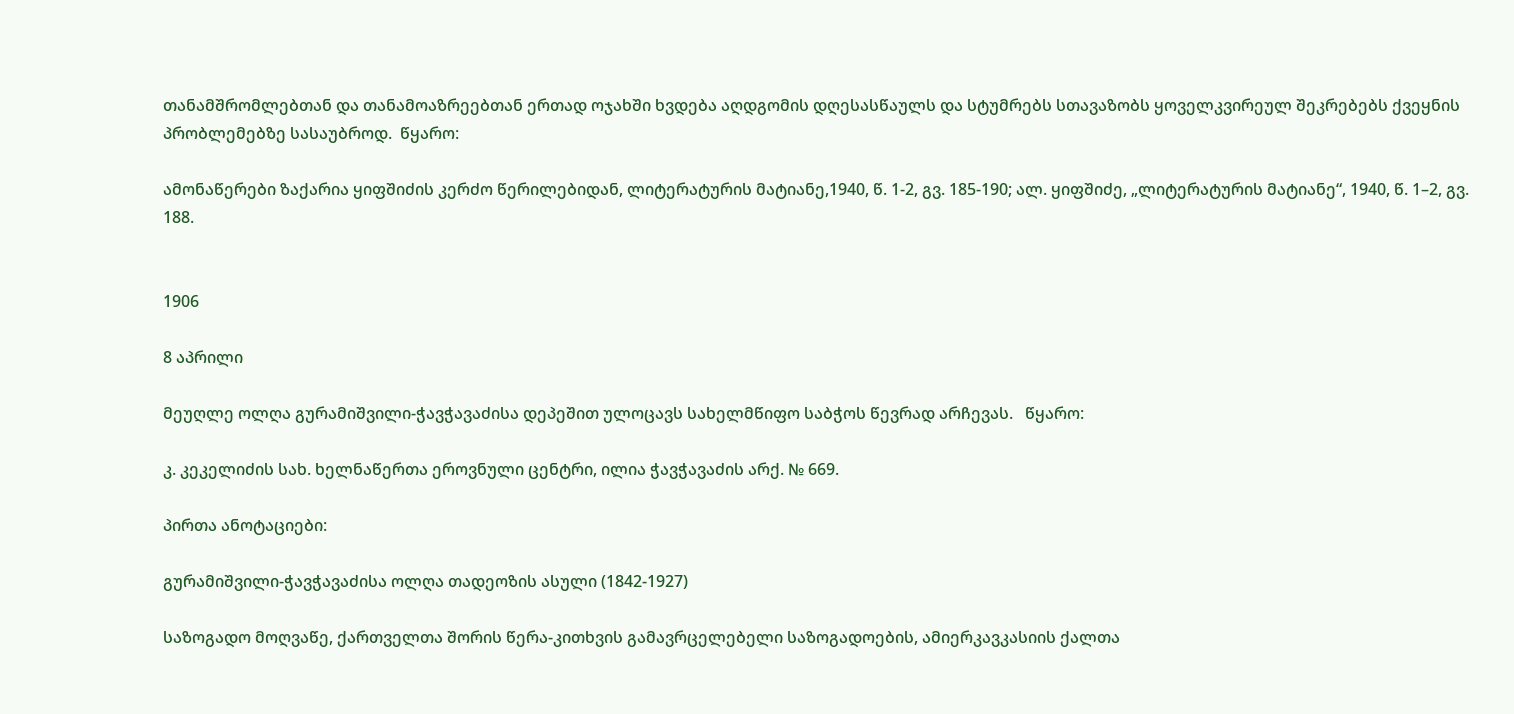თანამშრომლებთან და თანამოაზრეებთან ერთად ოჯახში ხვდება აღდგომის დღესასწაულს და სტუმრებს სთავაზობს ყოველკვირეულ შეკრებებს ქვეყნის პრობლემებზე სასაუბროდ.  წყარო:

ამონაწერები ზაქარია ყიფშიძის კერძო წერილებიდან, ლიტერატურის მატიანე,1940, წ. 1-2, გვ. 185-190; ალ. ყიფშიძე, „ლიტერატურის მატიანე“, 1940, წ. 1–2, გვ. 188.


1906

8 აპრილი

მეუღლე ოლღა გურამიშვილი-ჭავჭავაძისა დეპეშით ულოცავს სახელმწიფო საბჭოს წევრად არჩევას.   წყარო:

კ. კეკელიძის სახ. ხელნაწერთა ეროვნული ცენტრი, ილია ჭავჭავაძის არქ. № 669.

პირთა ანოტაციები:

გურამიშვილი-ჭავჭავაძისა ოლღა თადეოზის ასული (1842-1927)

საზოგადო მოღვაწე, ქართველთა შორის წერა-კითხვის გამავრცელებელი საზოგადოების, ამიერკავკასიის ქალთა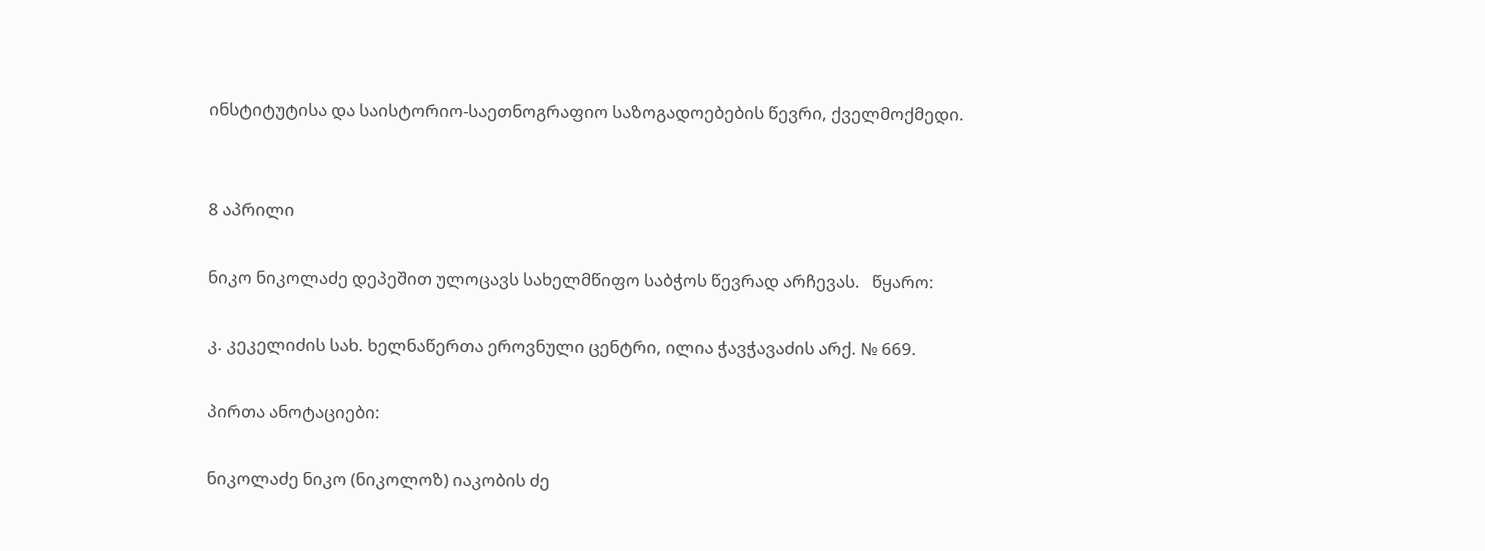ინსტიტუტისა და საისტორიო-საეთნოგრაფიო საზოგადოებების წევრი, ქველმოქმედი.


8 აპრილი

ნიკო ნიკოლაძე დეპეშით ულოცავს სახელმწიფო საბჭოს წევრად არჩევას.   წყარო:

კ. კეკელიძის სახ. ხელნაწერთა ეროვნული ცენტრი, ილია ჭავჭავაძის არქ. № 669.

პირთა ანოტაციები:

ნიკოლაძე ნიკო (ნიკოლოზ) იაკობის ძე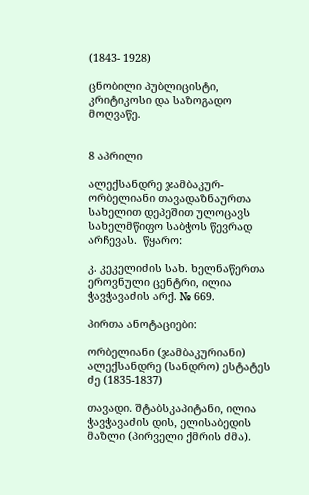(1843- 1928)

ცნობილი პუბლიცისტი, კრიტიკოსი და საზოგადო მოღვაწე.


8 აპრილი

ალექსანდრე ჯამბაკურ-ორბელიანი თავადაზნაურთა სახელით დეპეშით ულოცავს სახელმწიფო საბჭოს წევრად არჩევას.  წყარო:

კ. კეკელიძის სახ. ხელნაწერთა ეროვნული ცენტრი, ილია ჭავჭავაძის არქ. № 669.

პირთა ანოტაციები:

ორბელიანი (ჯამბაკურიანი) ალექსანდრე (სანდრო) ესტატეს ძე (1835-1837)

თავადი. შტაბსკაპიტანი, ილია ჭავჭავაძის დის, ელისაბედის მაზლი (პირველი ქმრის ძმა).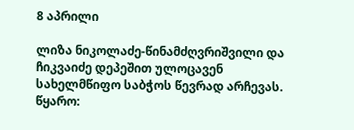8 აპრილი

ლიზა ნიკოლაძე-წინამძღვრიშვილი და ჩიკვაიძე დეპეშით ულოცავენ სახელმწიფო საბჭოს წევრად არჩევას.  წყარო: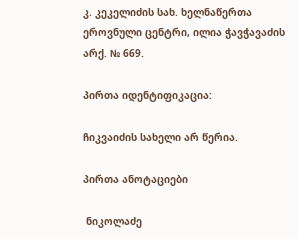კ. კეკელიძის სახ. ხელნაწერთა ეროვნული ცენტრი, ილია ჭავჭავაძის არქ. № 669.

პირთა იდენტიფიკაცია:

ჩიკვაიძის სახელი არ წერია.

პირთა ანოტაციები

 ნიკოლაძე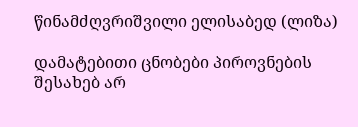წინამძღვრიშვილი ელისაბედ (ლიზა)

დამატებითი ცნობები პიროვნების შესახებ არ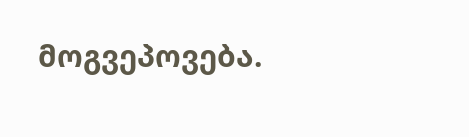მოგვეპოვება.